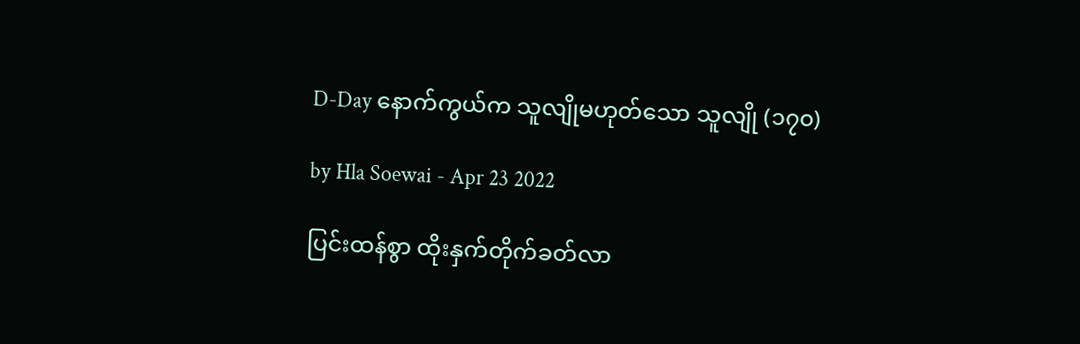D-Day နောက်ကွယ်က သူလျိုမဟုတ်သော သူလျို (၁၇၀)

by Hla Soewai - Apr 23 2022

ပြင်းထန်စွာ ထိုးနှက်တိုက်ခတ်လာ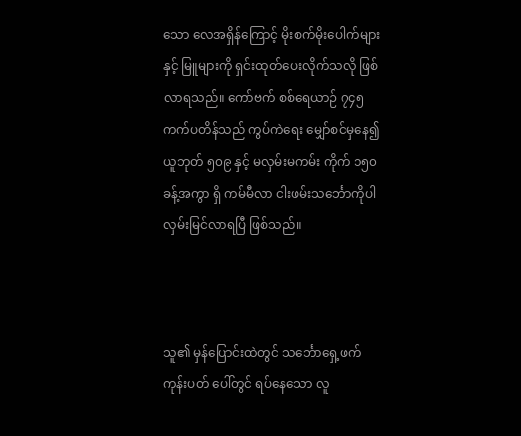သော လေအရှိန်ကြောင့် မိုးစက်မိုးပေါက်များ နှင့် မြူများကို ရှင်းထုတ်ပေးလိုက်သလို ဖြစ်လာရသည်။ ကော်ဗက် စစ်ရေယာဉ် ၇၄၅ ကက်ပတိန်သည် ကွပ်ကဲရေး မျှော်စင်မှနေ၍ ယူဘုတ် ၅၀၉ နှင့် မလှမ်းမကမ်း ကိုက် ၁၅၀ ခန့်အကွာ ရှိ ကမ်မီလာ ငါးဖမ်းသင်္ဘောကိုပါ လှမ်းမြင်လာရပြီ ဖြစ်သည်။



သူ၏ မှန်ပြောင်းထဲတွင် သင်္ဘောရှေ့ဖက် ကုန်းပတ် ပေါ်တွင် ရပ်နေသော လူ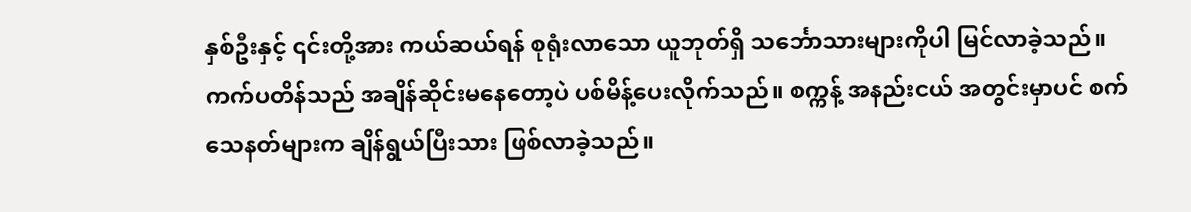နှစ်ဦးနှင့် ၎င်းတို့အား ကယ်ဆယ်ရန် စုရုံးလာသော ယူဘုတ်ရှိ သင်္ဘောသားများကိုပါ မြင်လာခဲ့သည်။  ကက်ပတိန်သည် အချိန်ဆိုင်းမနေတော့ပဲ ပစ်မိန့်ပေးလိုက်သည်။ စက္ကန့် အနည်းငယ် အတွင်းမှာပင် စက်သေနတ်များက ချိန်ရွယ်ပြီးသား ဖြစ်လာခဲ့သည်။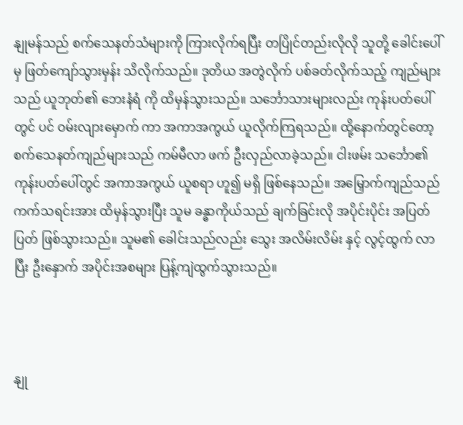နျုမန်သည် စက်သေနတ်သံများကို ကြားလိုက်ရပြီး တပြိုင်တည်းလိုလို သူတို့ ခေါင်းပေါ်မှ ဖြတ်ကျော်သွားမှန်း သိလိုက်သည်။ ဒုတိယ အတွဲလိုက် ပစ်ခတ်လိုက်သည့် ကျည်များသည် ယူဘုတ်၏ ဘေးနံရံ ကို ထိမှန်သွားသည်။ သင်္ဘောသားများလည်း ကုန်းပတ်ပေါ်တွင် ပင် ဝမ်းလျားမှောက် ကာ အကာအကွယ် ယူလိုက်ကြရသည်။ ထို့နောက်တွင်တော့ စက်သေနတ်ကျည်များသည် ကမ်မီလာ ဖက် ဦးလှည်လာခဲ့သည်။ ငါးဖမ်း သင်္ဘော၏ ကုန်းပတ်ပေါ်တွင် အကာအကွယ် ယူစရာ ဟူ‌‌၍ မရှိ ဖြစ်နေသည်။ အမြှောက်ကျည်သည် ကက်သရင်းအား ထိမှန်သွားပြီး သူမ ခန္ဓာကိုယ်သည် ချက်ခြင်းလို အပိုင်းပိုင်း အပြတ်ပြတ် ဖြစ်သွားသည်။ သူမ၏ ခေါင်းသည်လည်း သွေး အလိမ်းလိမ်း နှင့် လွင့်ထွက် လာပြီး ဦးနှောက် အပိုင်းအစများ ပြန့်ကျဲထွက်သွားသည်။



နျု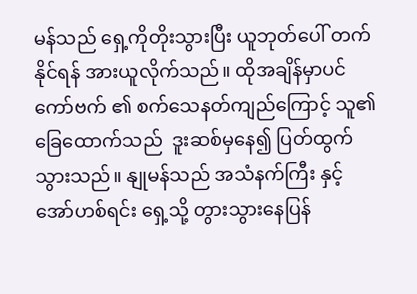မန်သည် ရှေ့ကိုတိုးသွားပြီး ယူဘုတ်ပေါ် တက်နိုင်ရန် အားယူလိုက်သည်။ ထိုအချိန်မှာပင် ကော်ဗက် ၏ စက်သေနတ်ကျည်ကြောင့် သူ၏ ခြေထောက်သည်  ဒူးဆစ်မှနေ၍ ပြတ်ထွက်သွားသည်။ နျုမန်သည် အသံနက်ကြီး နှင့် အော်ဟစ်ရင်း ရှေ့သို့ တွားသွားနေပြန်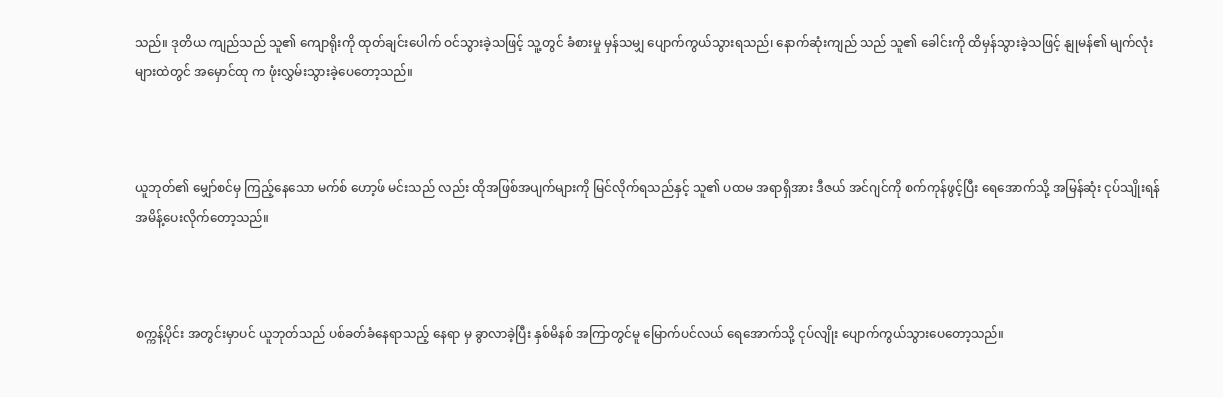သည်။ ဒုတိယ ကျည်သည် သူ၏ ကျောရိုးကို ထုတ်ချင်းပေါက် ဝင်သွားခဲ့သဖြင့် သူ့တွင် ခံစားမှု မှန်သမျှ ပျောက်ကွယ်သွားရသည်၊ နောက်ဆုံးကျည် သည် သူ၏ ခေါင်းကို ထိမှန်သွားခဲ့သဖြင့် နျုမန်၏ မျက်လုံးများထဲတွင် ‌အမှောင်ထု က ဖုံးလွှမ်းသွားခဲ့ပေတော့သည်။



ယူဘုတ်၏ မျှော်စင်မှ ကြည့်နေသော မက်စ်‌ ဟော့ဖ် မင်းသည် လည်း ထိုအဖြစ်အပျက်များကို မြင်လိုက်ရသည်နှင့် သူ၏ ပထမ အရာရှိအား ဒီဇယ် အင်ဂျင်ကို စက်ကုန်ဖွင့်ပြီး ရေအောက်သို့ အမြန်ဆုံး ငုပ်သျိုးရန် အမိန့်ပေးလိုက်တော့သည်။



စက္ကန့်ပိုင်း အတွင်းမှာပင် ယူဘုတ်သည် ပစ်ခတ်ခံနေရာသည့် နေရာ မှ ခွာလာခဲ့ပြီး နှစ်မိနစ် အကြာတွင်မူ မြောက်ပင်လယ် ရေအောက်သို့ ငုပ်လျိုး ပျောက်ကွယ်သွားပေတော့သည်။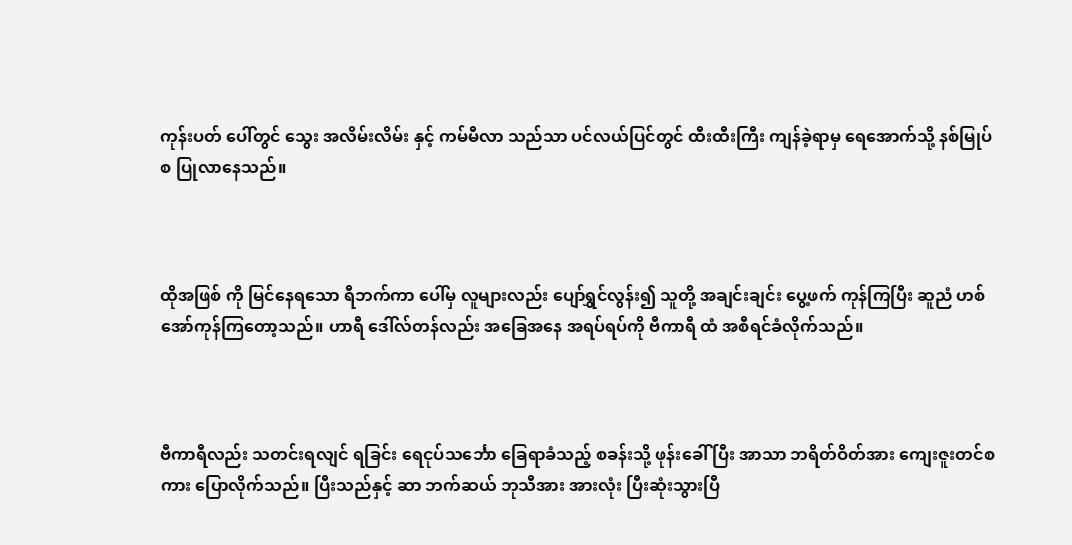ကုန်းပတ် ပေါ်တွင် သွေး အလိမ်းလိမ်း နှင့် ကမ်မီလာ သည်သာ ပင်လယ်ပြင်တွင် ထီးထီးကြီး ကျန်ခဲ့ရာမှ ရေအောက်သို့ နစ်မြုပ်စ ပြုလာနေသည်။



ထိုအဖြစ် ကို ‌မြင်နေရသော ရီဘက်ကာ ပေါ်မှ လူများလည်း ပျော်ရွှင်လွန်း၍ သူတို့ အချင်းချင်း ပွေ့ဖက် ကုန်ကြပြီး ဆူညံ ဟစ်အော်ကုန်ကြတော့သည်။ ဟာရီ ဒေါ်လ်တန်လည်း ‌အခြေအနေ အရပ်ရပ်ကို ဗီကာရီ ထံ အစီရင်ခံလိုက်သည်။



ဗီကာရီလည်း သတင်းရလျင် ရခြင်း ရေငုပ်သင်္ဘော ခြေရာခံသည့် စခန်းသို့ ဖုန်းခေါ် ပြီး အာသာ ဘရိတ်ဝိတ်အား ကျေးဇူးတင်စကား ပြောလိုက်သည်။ ပြီးသည်နှင့် ဆာ ဘက်ဆယ် ဘုသီအား အားလုံး ပြီးဆုံးသွားပြီ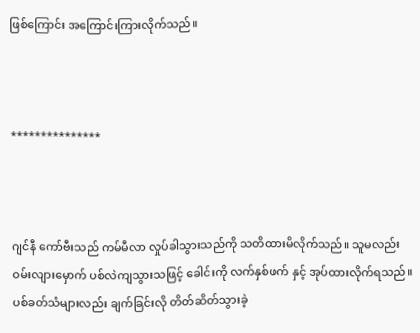ဖြစ်ကြောင်း အကြောင်းကြားလိုက်သည်။



***************



ဂျင်နီ ကော်ဗီးသည် ကမ်မီလာ လှုပ်ခါသွားသည်ကို သတိထားမိလိုက်သည်။ သူမလည်း ဝမ်းလျားမှောက် ပစ်လဲကျသွားသဖြင့် ခေါင်းကို လက်နှစ်ဖက် နှင့် အုပ်ထားလိုက်ရသည်။ ပစ်ခတ်သံများလည်း ချက်ခြင်းလို တိတ်ဆိတ်သွားခဲ့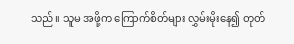သည်။ သူမ အဖို့က ကြောက်စိတ်များ လွှမ်းမိုးနေ၍ တုတ်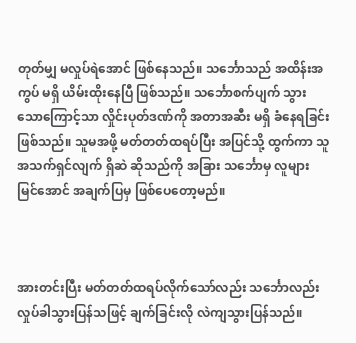တုတ်မျှ မလှုပ်ရဲအောင် ဖြစ်နေသည်။ သင်္ဘောသည် အထိန်းအကွပ် မရှိ ယိမ်းထိုးနေပြီ ဖြစ်သည်။ သင်္ဘောစက်ပျက် သွားသောကြောင့်သာ လှိုင်းပုတ်ဒဏ်ကို အတာအဆီး မရှိ ခံနေရခြင်း ဖြစ်သည်။ သူမအဖို့ မတ်တတ်ထရပ်ပြီး အပြင်သို့ ထွက်ကာ သူ အသက်ရှင်လျက် ရှိဆဲ ဆိုသည်ကို အခြား သင်္ဘောမှ လူများ မြင်အောင် အချက်ပြမှ ဖြစ်ပေတော့မည်။



အားတင်းပြီး မတ်တတ်ထရပ်လိုက်သော်လည်း သင်္ဘောလည်း လှုပ်ခါသွားပြန်သဖြင့် ချက်ခြင်းလို လဲကျသွားပြန်သည်။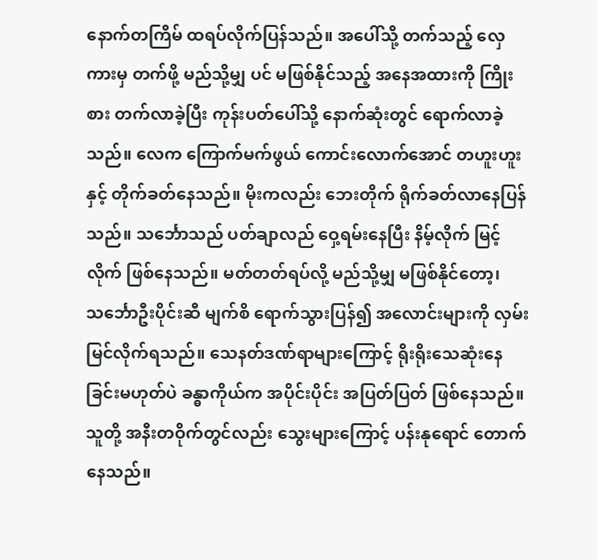နောက်တကြိမ် ထရပ်လိုက်ပြန်သည်။ အပေါ်သို့ တက်သည့် လှေကားမှ တက်ဖို့ မည်သို့မျှ ပင် မဖြစ်နိုင်သည့် အနေအထားကို ကြိုးစား တက်လာခဲ့ပြီး ကုန်းပတ်ပေါ်သို့ နောက်ဆုံးတွင် ရောက်လာခဲ့သည်။ လေက ကြောက်မက်ဖွယ် ကောင်းလောက်အောင် တဟူးဟူး နှင့် တိုက်ခတ်နေသည်။ မိုးကလည်း ဘေးတိုက် ရိုက်ခတ်လာနေပြန်သည်။ သင်္ဘောသည် ပတ်ချာလည် ဝှေ့ရမ်းနေပြီး နိမ့်လိုက် မြင့်လိုက် ဖြစ်နေသည်။ မတ်တတ်ရပ်လို့ မည်သို့မျှ မဖြစ်နိုင်တော့၊ သင်္ဘောဦးပိုင်းဆီ မျက်စိ ရောက်သွားပြန်၍ အလောင်းများကို လှမ်းမြင်လိုက်ရသည်။ သေနတ်ဒဏ်ရာများကြောင့် ရိုးရိုးသေဆုံးနေခြင်းမဟုတ်ပဲ ခန္ဓာကိုယ်က အပိုင်းပိုင်း အပြတ်ပြတ် ဖြစ်နေသည်။ သူတို့ အနီးတဝိုက်တွင်လည်း သွေးများကြောင့် ပန်းနုရောင် တောက်နေသည်။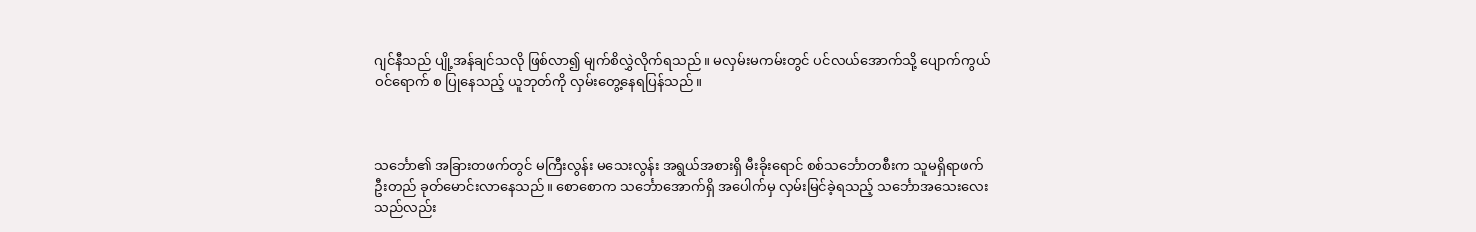ဂျင်နီသည် ပျို့အန်ချင်သလို ဖြစ်လာ၍ မျက်စိလွှဲလိုက်ရသည်။ မလှမ်းမကမ်းတွင် ပင်လယ်အောက်သို့ ပျောက်ကွယ် ဝင်ရောက် စ ပြုနေသည့် ယူဘုတ်ကို လှမ်းတွေ့နေရပြန်သည်။



သင်္ဘော၏ အခြားတဖက်တွင် မကြီးလွန်း ‌မသေးလွန်း အရွယ်အစားရှိ မီးခိုးရောင် စစ်သင်္ဘောတစီးက သူမရှိရာဖက် ဦးတည် ခုတ်မောင်းလာနေသည်။ စောစောက သင်္ဘောအောက်ရှိ အပေါက်မှ လှမ်းမြင်ခဲ့ရသည့် သင်္ဘောအသေးလေးသည်လည်း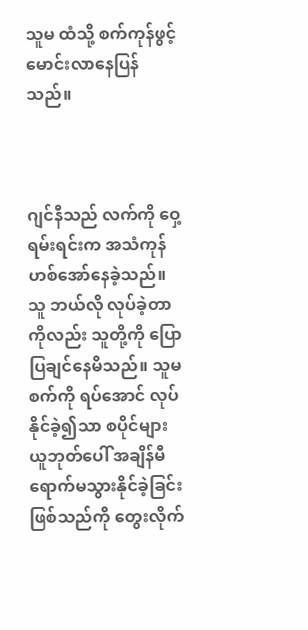သူမ ထံသို့ စက်ကုန်ဖွင့် မောင်းလာနေပြန်သည်။



ဂျင်နီသည် လက်ကို ဝှေ့ရမ်းရင်းက အသံကုန် ဟစ်အော်‌နေခဲ့သည်။ သူ ဘယ်လို လုပ်ခဲ့တာကိုလည်း သူတို့ကို ပြောပြချင်နေမိသည်။ သူမ စက်ကို ရပ်အောင် လုပ်နိုင်ခဲ့၍သာ စပိုင်များ ယူဘုတ်ပေါ် အချိန်မီ ရောက်မသွားနိုင်ခဲ့ခြင်း ဖြစ်သည်ကို တွေးလိုက်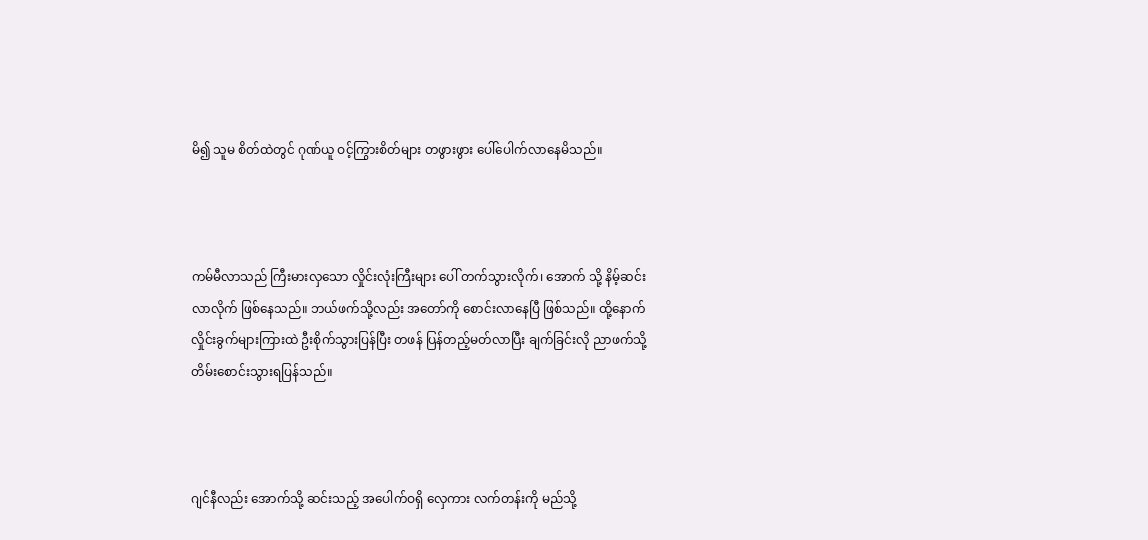မိ၍ သူမ စိတ်ထဲတွင် ဂုဏ်ယူ ဝင့်ကြွားစိတ်များ တဖွားဖွား ပေါ်ပေါက်လာနေမိသည်။



ကမ်မီလာသည် ကြီးမားလှသော လှိုင်းလုံးကြီးများ ပေါ် တက်သွားလိုက်၊ အောက် သို့ နိမ့်ဆင်းလာလိုက် ဖြစ်နေသည်။ ဘယ်ဖက်သို့လည်း အတော်ကို စောင်းလာနေပြီ ဖြစ်သည်။ ထို့နောက် လှိုင်းခွက်များကြားထဲ ဦးစိုက်သွားပြန်ပြီး တဖန် ပြန်တည့်မတ်လာပြီး ချက်ခြင်းလို ညာဖက်သို့ တိမ်းစောင်းသွားရပြန်သည်။



ဂျင်နီလည်း အောက်သို့ ဆင်းသည့် အပေါက်ဝရှိ လှေကား လက်တန်းကို မည်သို့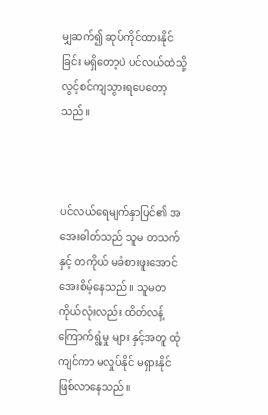မျှဆက်၍ ဆုပ်ကိုင်ထားနိုင်ခြင်း မရှိတော့ပဲ ပင်လယ်ထဲသို့ လွင့်စင်ကျသွားရပေတော့သည်။



ပင်လယ်ရေမျက်နှာပြင်၏ အအေးဓါတ်သည် သူမ တသက်နှင့် တကိုယ် မခံစားဖူးအောင် အေးစိမ့်နေသည်။ သူမတကိုယ်လုံးလည်း ထိတ်လန့် ကြောက်ရွံ့မှု များ နှင့်အတူ ထုံကျင်ကာ မလှုပ်နိုင် မရှားနိုင် ဖြစ်လာနေသည်။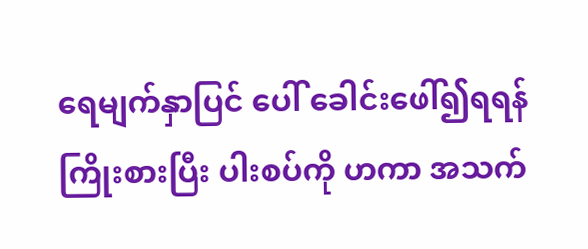ရေမျက်နှာပြင် ပေါ် ခေါင်းဖေါ်၍ရရန် ကြိုးစားပြီး ပါးစပ်ကို ဟကာ အသက်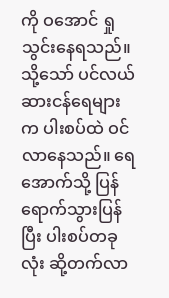ကို ဝအောင် ရှုသွင်းနေရသည်။ သို့သော် ပင်လယ် ဆားငန်ရေများက ပါးစပ်ထဲ ဝင်လာနေသည်။ ရေအောက်သို့ ပြန်ရောက်သွားပြန်ပြီး ပါးစပ်တခုလုံး ဆို့တက်လာ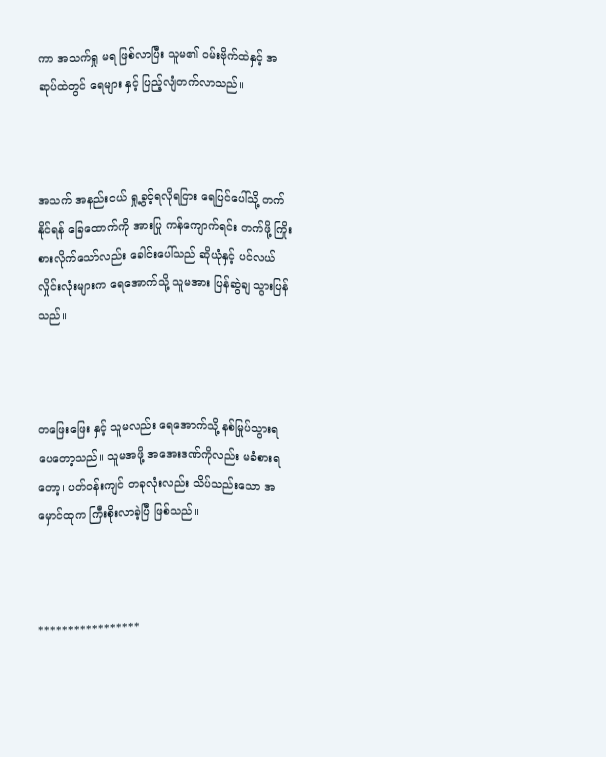ကာ အသက်ရှု မရ ဖြစ်လာပြီး သူမ၏ ဝမ်းဗိုက်ထဲနှင့် အဆုပ်ထဲတွင် ရေများ နှင့် ပြည့်လျံတက်လာသည်။



အသက် အနည်းငယ် ရှု့ခွင့်ရလိုရငြား ရေပြင်ပေါ်သို့ တက်နိုင်ရန် ခြေထောက်ကို အားပြု ကန်ကျောက်ရင်း တက်ဖို့ ကြိုးစားလိုက်သော်လည်း ခေါင်းပေါ်သည် ဆိုယုံနှင့် ပင်လယ် လှိုင်းလုံးများက ရေအောက်သို့ သူမအား ပြန်ဆွဲချ သွားပြန်သည်။



တဖြေးဖြေး နှင့် သူမလည်း ရေအောက်သို့ နစ်မြုပ်သွားရပေတော့သည်။ သူမအဖို့ အအေးဒဏ်ကိုလည်း မခံစားရတော့၊ ပတ်ဝန်းကျင် တခုလုံးလည်း သိပ်သည်းသော ‌အမှောင်ထုက ကြီးစိုးလာခဲ့ပြီ ဖြစ်သည်။



*****************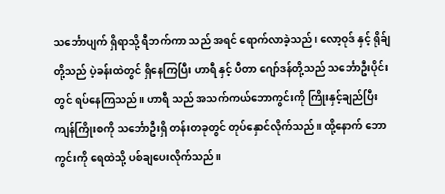သင်္ဘောပျက် ရှိရာသို့ ရီဘက်ကာ သည် အရင် ရောက်လာခဲ့သည်၊ လော့ဝုဒ် နှင့် ရိုခ်ျ တို့သည် ပဲ့ခန်းထဲတွင် ရှိနေကြပြီး ဟာရီ နှင့် ပီတာ ဂျော်ဒန်တို့သည် သင်္ဘောဦးပိုင်းတွင် ရပ်နေကြသည်။ ဟာရီ သည် အသက်ကယ်ဘောကွင်းကို ကြိုးနှင့်ချည်ပြီး ကျန်ကြိုးစကို သင်္ဘောဦးရှိ တန်းတခုတွင် တုပ်နှောင်လိုက်သည်။ ထို့နောက် ဘောကွင်းကို ရေထဲသို့ ပစ်ချပေးလိုက်သည်။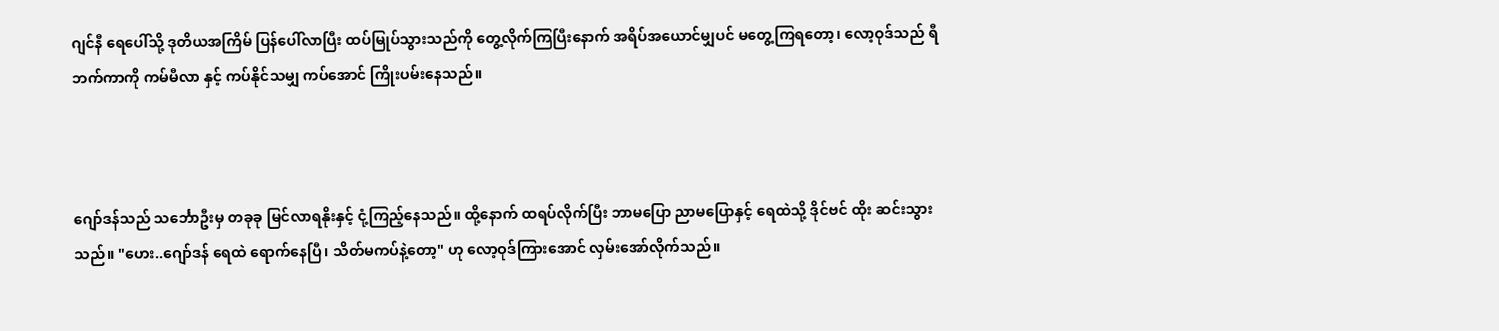ဂျင်နီ ရေပေါ်သို့ ဒုတိယအကြိမ် ပြန်ပေါ်လာပြီး ထပ်မြုပ်သွားသည်ကို တွေ့လိုက်ကြပြီးနောက် အရိပ်အယောင်မျှပင် မတွေ့ကြရတော့၊ လော့ဝုဒ်သည် ရီဘက်ကာကို ကမ်မီလာ နှင့် ကပ်နိုင်သမျှ ကပ်အောင် ကြိုးပမ်းနေသည်။



ဂျော်ဒန်သည် သင်္ဘောဦးမှ တခုခု မြင်လာရနိုးနှင့် ငုံ့ကြည့်နေသည်။ ထို့နောက် ထရပ်လိုက်ပြီး ဘာမပြော ညာမပြောနှင့် ရေထဲသို့ ဒိုင်ဗင် ထိုး ဆင်းသွားသည်။ "ဟေး..ဂျော်ဒန် ရေထဲ ရောက်နေပြီ၊ သိတ်မကပ်နဲ့တော့" ဟု လော့ဝုဒ်ကြားအောင် လှမ်းအော်လိုက်သည်။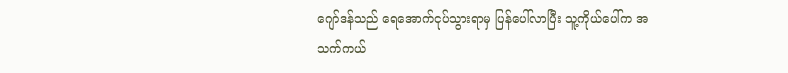ဂျော်ဒန်သည် ရေအောက်ငုပ်သွားရာမှ ပြန်ပေါ်လာပြီး သူ့ကိုယ်ပေါ်က အသက်ကယ်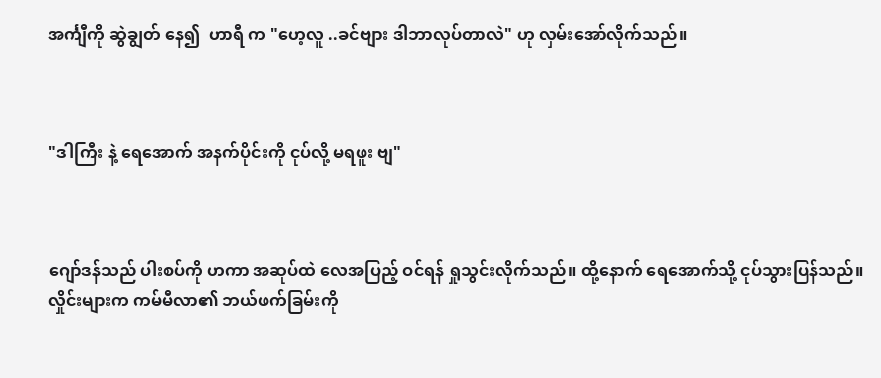အင်္ကျီကို ဆွဲချွတ်‌ နေ၍  ဟာရီ က "ဟေ့လူ ..ခင်ဗျား ဒါဘာလုပ်တာလဲ" ဟု လှမ်းအော်လိုက်သည်။



"ဒါကြီး နဲ့ ရေအောက် အနက်ပိုင်းကို ငုပ်လို့ မရဖူး ဗျ"



ဂျော်ဒန်သည် ပါးစပ်ကို ဟကာ အဆုပ်ထဲ လေအပြည့် ဝင်ရန် ရှုသွင်းလိုက်သည်။ ထို့နောက် ရေအောက်သို့ ငုပ်သွားပြန်သည်။ လှိုင်းများက ကမ်မီလာ၏ ဘယ်ဖက်ခြမ်းကို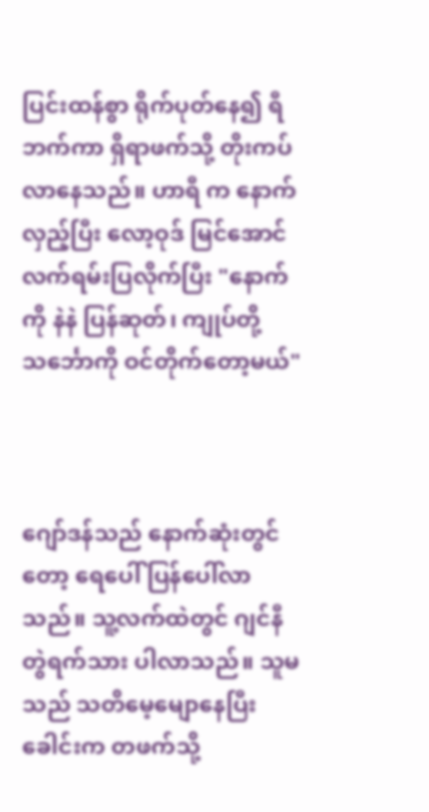ပြင်းထန်စွာ ရိုက်ပုတ်နေ၍ ရီဘက်ကာ ရှိရာဖက်သို့ တိုးကပ်လာနေသည်။ ဟာရီ က နောက်လှည့်ပြီး လော့ဝုဒ် မြင်အောင် လက်ရမ်းပြလိုက်ပြီး "နောက်ကို နဲနဲ ပြန်ဆုတ်၊ ကျုပ်တို့ သင်္ဘောကို ဝင်တိုက်တော့မယ်"



ဂျော်ဒန်သည် နောက်ဆုံးတွင်တော့ ရေပေါ် ပြန်ပေါ်လာသည်။ သူ့လက်ထဲတွင် ဂျင်နီ တွဲရက်သား ပါလာသည်။ သူမသည် သတိမေ့မျောနေပြီး ခေါင်းက တဖက်သို့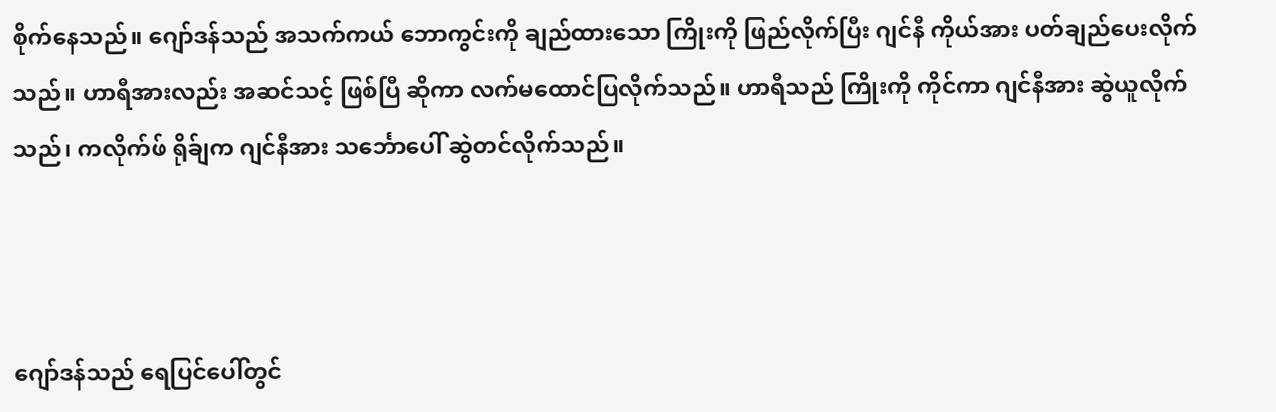စိုက်နေသည်။ ဂျော်ဒန်သည် အသက်ကယ် ဘောကွင်းကို ချည်ထားသော ကြိုးကို ဖြည်လိုက်ပြီး ဂျင်နီ ကိုယ်အား ပတ်ချည်ပေးလိုက်သည်။ ဟာရီအားလည်း အဆင်သင့် ဖြစ်ပြီ ဆိုကာ လက်မထောင်ပြလိုက်သည်။ ဟာရီသည် ကြိုးကို ကိုင်ကာ ဂျင်နီအား ဆွဲယူလိုက်သည်၊ ကလိုက်ဖ် ရိုခ်ျက ဂျင်နီအား သင်္ဘောပေါ် ဆွဲတင်လိုက်သည်။



ဂျော်ဒန်သည် ရေပြင်ပေါ်တွင်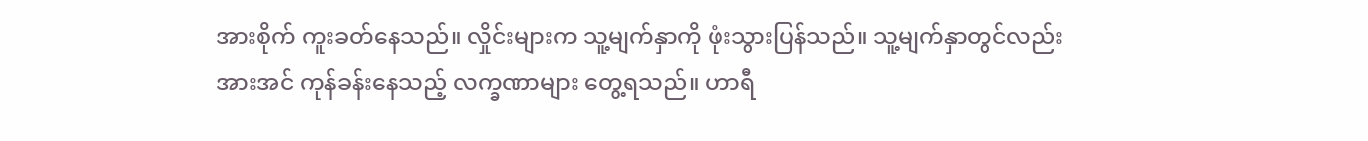အားစိုက် ကူးခတ်နေသည်။ လှိုင်းများက သူ့မျက်နှာကို ဖုံးသွားပြန်သည်။ သူ့မျက်နှာတွင်လည်း အားအင် ကုန်ခန်းနေသည့် လက္ခဏာများ တွေ့ရသည်။ ဟာရီ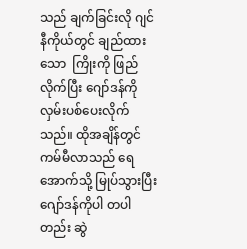သည် ချက်ခြင်းလို ဂျင်နီကိုယ်တွင် ချည်ထားသော  ကြိုးကို ဖြည်လိုက်ပြီး ဂျော်ဒန်ကို လှမ်းပစ်ပေးလိုက်သည်။ ထိုအချိန်တွင် ကမ်မီလာသည် ရေအောက်သို့ မြုပ်သွားပြီး ဂျော်ဒန်ကိုပါ တပါတည်း ဆွဲ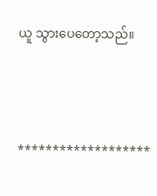ယူ သွားပေတော့သည်။



*******************